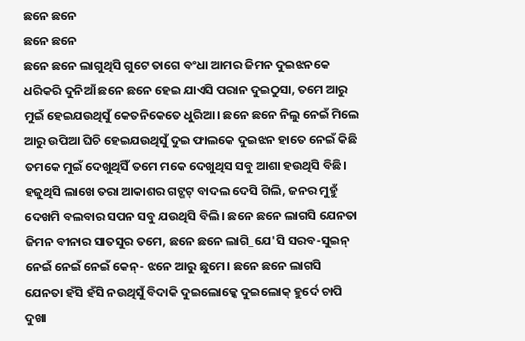ଛନେ ଛନେ
ଛନେ ଛନେ
ଛନେ ଛନେ ଲାଗୁଥିସି ଗୁଟେ ତାଗେ ବଂଧା ଆମର ଜିମନ ଦୁଇଝନକେ ଧରିକରି ଦୁନିଆଁ ଛନେ ଛନେ ହେଇ ଯାଏସି ପରାନ ଦୁଇଠୁସା, ତମେ ଆରୁ ମୁଇଁ ହେଇଯଉଥିସୁଁ କେତନିକେତେ ଧୁରିଆ। ଛନେ ଛନେ ନିଲୁ ନେଇଁ ମିଲେ ଆରୁ ଉପିଆ ଘିଚି ହେଇଯଉଥିସୁଁ ଦୁଇ ଫାଲକେ ଦୁଇଝନ ହାତେ ନେଇଁ କିଛି ତମକେ ମୁଇଁ ଦେଖୁଥିସିଁ ତମେ ମକେ ଦେଖୁଥିସ ସବୁ ଆଶା ହଉଥିସି ବିଛି। ହଜୁଥିସି ଲାଖେ ତରା ଆକାଶର ଗଟ୍ଗଟ୍ ବାଦଲ ଦେସି ଗିଲି, ଜନର ମୁହୁଁ ଦେଖମି ବଲବାର ସପନ ସବୁ ଯଉଥିସି ବିଲି। ଛନେ ଛନେ ଲାଗସି ଯେନତା ଜିମନ ବୀନାର ସାତସୁର ତମେ, ଛନେ ଛନେ ଲାଗି_ଯେ'ସି ସରବ-ସୁଇନ୍ ନେଇଁ ନେଇଁ ନେଇଁ କେନ୍- ଝନେ ଆରୁ ଛୁମେ। ଛନେ ଛନେ ଲାଗସି ଯେନତା ହଁସି ହଁସି ନଉଥିସୁଁ ବିଦାକି ଦୁଇଲୋକ୍କେ ଦୁଇଲୋକ୍ ହୁର୍ଦେ ଚାପି ଦୁଖା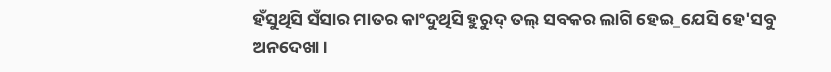ହଁସୁଥିସି ସଁସାର ମାତର କାଂଦୁଥିସି ହୁରୁଦ୍ ତଲ୍ ସବକର ଲାଗି ହେଇ_ଯେସି ହେ'ସବୁ ଅନଦେଖା।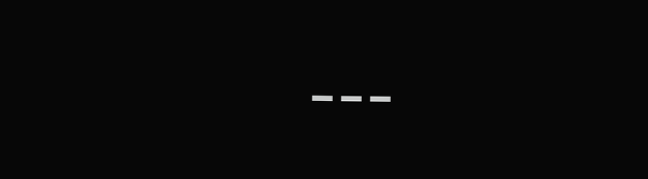---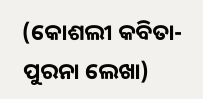(କୋଶଲୀ କବିତା- ପୁରନା ଲେଖା)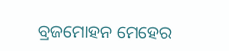ବ୍ରଜମୋହନ ମେହେର